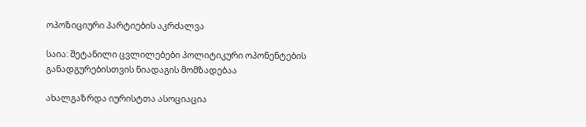ოპოზიციური პარტიების აკრძალვა

საია: შეტანილი ცვლილებები პოლიტიკური ოპონენტების განადგურებისთვის ნიადაგის მომზადებაა

ახალგაზრდა იურისტთა ასოციაცია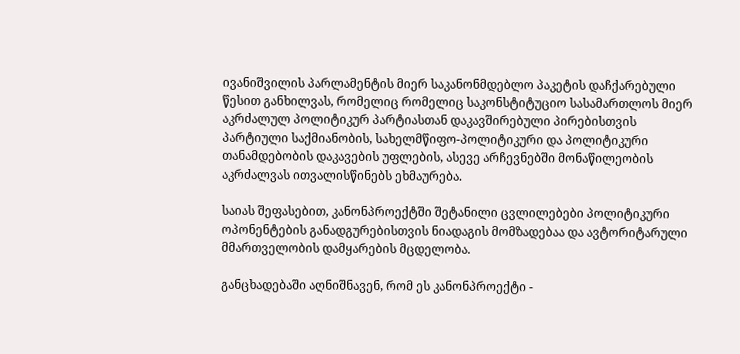ივანიშვილის პარლამენტის მიერ საკანონმდებლო პაკეტის დაჩქარებული წესით განხილვას, რომელიც რომელიც საკონსტიტუციო სასამართლოს მიერ აკრძალულ პოლიტიკურ პარტიასთან დაკავშირებული პირებისთვის პარტიული საქმიანობის, სახელმწიფო-პოლიტიკური და პოლიტიკური თანამდებობის დაკავების უფლების, ასევე არჩევნებში მონაწილეობის აკრძალვას ითვალისწინებს ეხმაურება.

საიას შეფასებით, კანონპროექტში შეტანილი ცვლილებები პოლიტიკური ოპონენტების განადგურებისთვის ნიადაგის მომზადებაა და ავტორიტარული მმართველობის დამყარების მცდელობა.

განცხადებაში აღნიშნავენ, რომ ეს კანონპროექტი -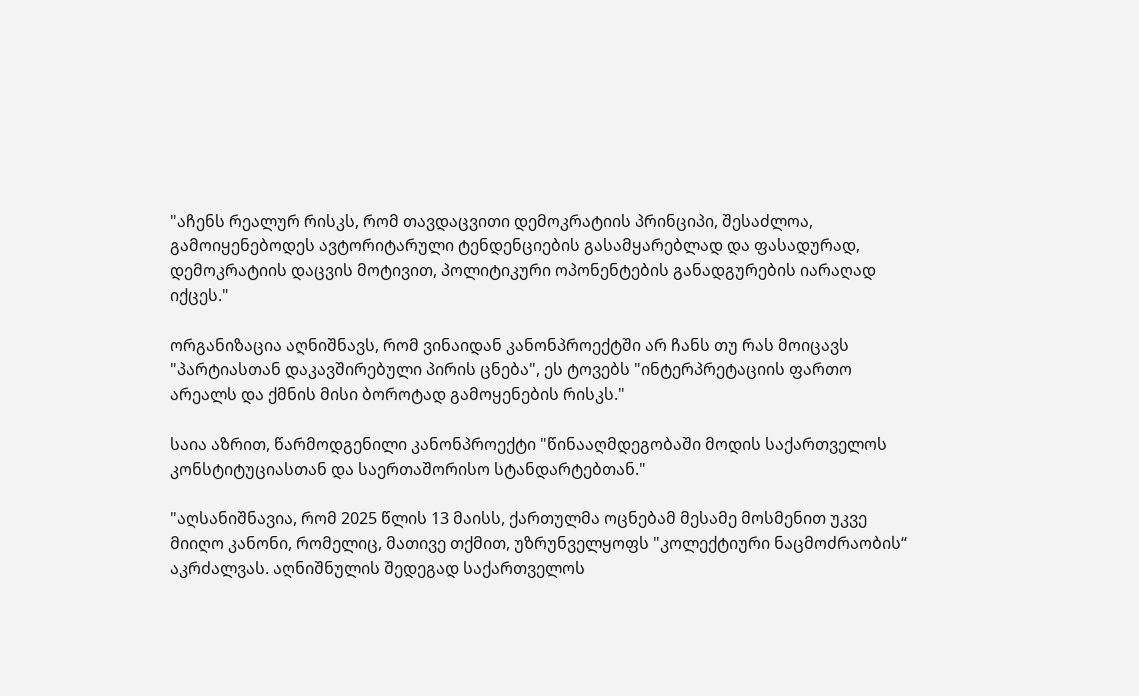"აჩენს რეალურ რისკს, რომ თავდაცვითი დემოკრატიის პრინციპი, შესაძლოა, გამოიყენებოდეს ავტორიტარული ტენდენციების გასამყარებლად და ფასადურად, დემოკრატიის დაცვის მოტივით, პოლიტიკური ოპონენტების განადგურების იარაღად იქცეს."

ორგანიზაცია აღნიშნავს, რომ ვინაიდან კანონპროექტში არ ჩანს თუ რას მოიცავს "პარტიასთან დაკავშირებული პირის ცნება", ეს ტოვებს "ინტერპრეტაციის ფართო არეალს და ქმნის მისი ბოროტად გამოყენების რისკს."

საია აზრით, წარმოდგენილი კანონპროექტი "წინააღმდეგობაში მოდის საქართველოს კონსტიტუციასთან და საერთაშორისო სტანდარტებთან."

"აღსანიშნავია, რომ 2025 წლის 13 მაისს, ქართულმა ოცნებამ მესამე მოსმენით უკვე მიიღო კანონი, რომელიც, მათივე თქმით, უზრუნველყოფს "კოლექტიური ნაცმოძრაობის“ აკრძალვას. აღნიშნულის შედეგად საქართველოს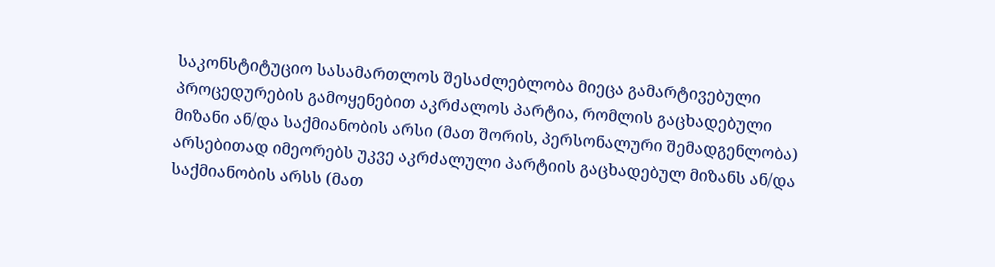საკონსტიტუციო სასამართლოს შესაძლებლობა მიეცა გამარტივებული პროცედურების გამოყენებით აკრძალოს პარტია, რომლის გაცხადებული მიზანი ან/და საქმიანობის არსი (მათ შორის, პერსონალური შემადგენლობა) არსებითად იმეორებს უკვე აკრძალული პარტიის გაცხადებულ მიზანს ან/და საქმიანობის არსს (მათ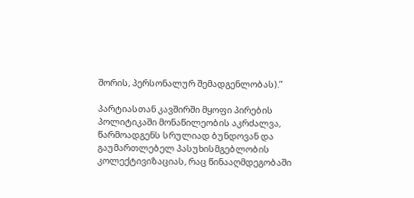შორის, პერსონალურ შემადგენლობას).”

პარტიასთან კავშირში მყოფი პირების პოლიტიკაში მონაწილეობის აკრძალვა, წარმოადგენს სრულიად ბუნდოვან და გაუმართლებელ პასუხისმგებლობის კოლექტივიზაციას, რაც წინააღმდეგობაში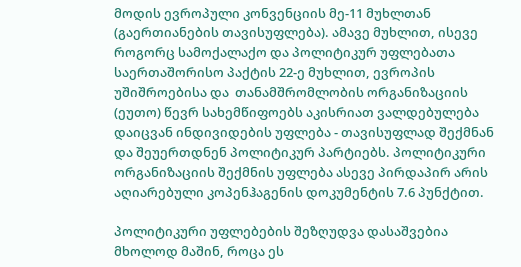მოდის ევროპული კონვენციის მე-11 მუხლთან (გაერთიანების თავისუფლება). ამავე მუხლით, ისევე როგორც სამოქალაქო და პოლიტიკურ უფლებათა საერთაშორისო პაქტის 22-ე მუხლით, ევროპის უშიშროებისა და  თანამშრომლობის ორგანიზაციის (ეუთო) წევრ სახემწიფოებს აკისრიათ ვალდებულება დაიცვან ინდივიდების უფლება - თავისუფლად შექმნან და შეუერთდნენ პოლიტიკურ პარტიებს. პოლიტიკური ორგანიზაციის შექმნის უფლება ასევე პირდაპირ არის აღიარებული კოპენჰაგენის დოკუმენტის 7.6 პუნქტით.

პოლიტიკური უფლებების შეზღუდვა დასაშვებია მხოლოდ მაშინ, როცა ეს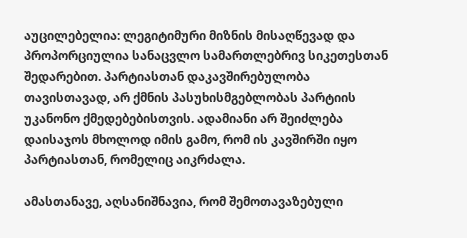აუცილებელია: ლეგიტიმური მიზნის მისაღწევად და პროპორციულია სანაცვლო სამართლებრივ სიკეთესთან შედარებით. პარტიასთან დაკავშირებულობა თავისთავად, არ ქმნის პასუხისმგებლობას პარტიის უკანონო ქმედებებისთვის. ადამიანი არ შეიძლება დაისაჯოს მხოლოდ იმის გამო, რომ ის კავშირში იყო პარტიასთან, რომელიც აიკრძალა.

ამასთანავე, აღსანიშნავია, რომ შემოთავაზებული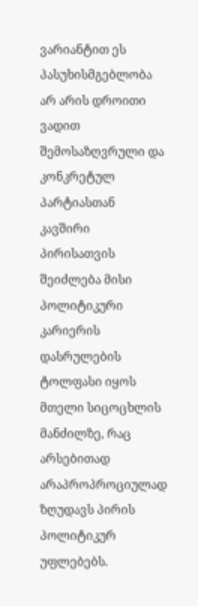ვარიანტით ეს პასუხისმგებლობა არ არის დროითი ვადით შემოსაზღვრული და კონკრეტულ პარტიასთან კავშირი პირისათვის შეიძლება მისი პოლიტიკური კარიერის დასრულების ტოლფასი იყოს მთელი სიცოცხლის მანძილზე, რაც არსებითად არაპროპროციულად ზღუდავს პირის პოლიტიკურ უფლებებს.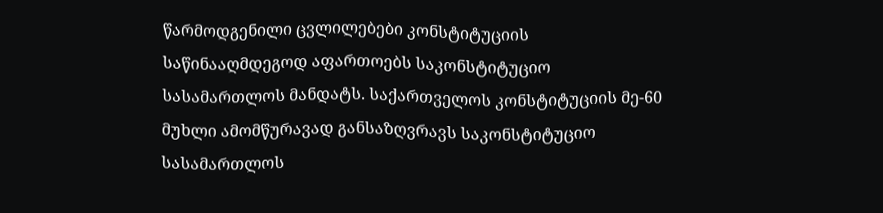წარმოდგენილი ცვლილებები კონსტიტუციის საწინააღმდეგოდ აფართოებს საკონსტიტუციო სასამართლოს მანდატს. საქართველოს კონსტიტუციის მე-60 მუხლი ამომწურავად განსაზღვრავს საკონსტიტუციო სასამართლოს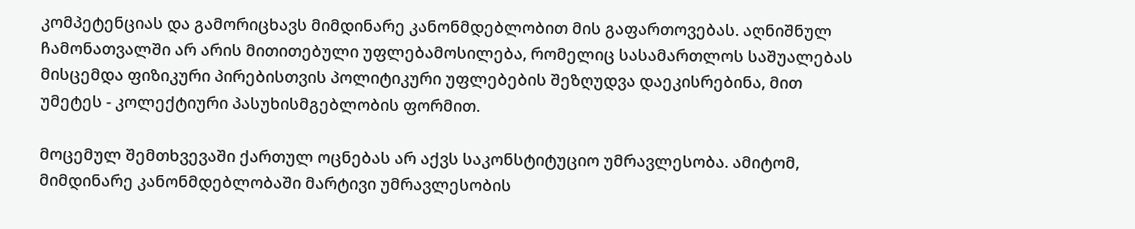კომპეტენციას და გამორიცხავს მიმდინარე კანონმდებლობით მის გაფართოვებას. აღნიშნულ ჩამონათვალში არ არის მითითებული უფლებამოსილება, რომელიც სასამართლოს საშუალებას მისცემდა ფიზიკური პირებისთვის პოლიტიკური უფლებების შეზღუდვა დაეკისრებინა, მით უმეტეს - კოლექტიური პასუხისმგებლობის ფორმით.

მოცემულ შემთხვევაში ქართულ ოცნებას არ აქვს საკონსტიტუციო უმრავლესობა. ამიტომ, მიმდინარე კანონმდებლობაში მარტივი უმრავლესობის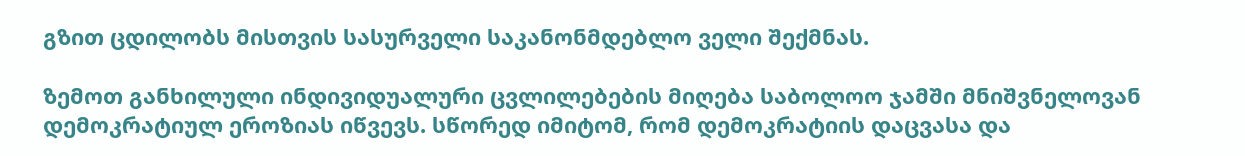გზით ცდილობს მისთვის სასურველი საკანონმდებლო ველი შექმნას.

ზემოთ განხილული ინდივიდუალური ცვლილებების მიღება საბოლოო ჯამში მნიშვნელოვან დემოკრატიულ ეროზიას იწვევს. სწორედ იმიტომ, რომ დემოკრატიის დაცვასა და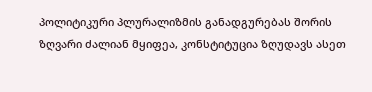პოლიტიკური პლურალიზმის განადგურებას შორის ზღვარი ძალიან მყიფეა, კონსტიტუცია ზღუდავს ასეთ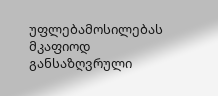უფლებამოსილებას მკაფიოდ განსაზღვრული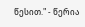წესით." - წერია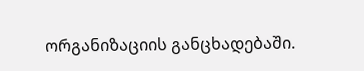ორგანიზაციის განცხადებაში.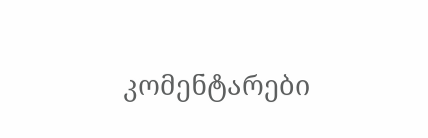კომენტარები